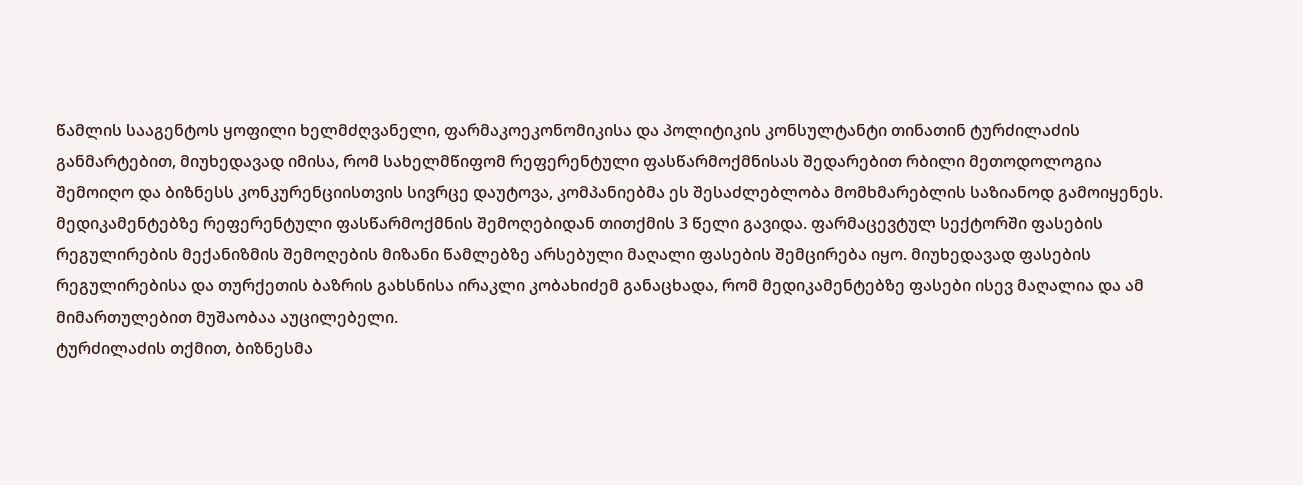წამლის სააგენტოს ყოფილი ხელმძღვანელი, ფარმაკოეკონომიკისა და პოლიტიკის კონსულტანტი თინათინ ტურძილაძის განმარტებით, მიუხედავად იმისა, რომ სახელმწიფომ რეფერენტული ფასწარმოქმნისას შედარებით რბილი მეთოდოლოგია შემოიღო და ბიზნესს კონკურენციისთვის სივრცე დაუტოვა, კომპანიებმა ეს შესაძლებლობა მომხმარებლის საზიანოდ გამოიყენეს.
მედიკამენტებზე რეფერენტული ფასწარმოქმნის შემოღებიდან თითქმის 3 წელი გავიდა. ფარმაცევტულ სექტორში ფასების რეგულირების მექანიზმის შემოღების მიზანი წამლებზე არსებული მაღალი ფასების შემცირება იყო. მიუხედავად ფასების რეგულირებისა და თურქეთის ბაზრის გახსნისა ირაკლი კობახიძემ განაცხადა, რომ მედიკამენტებზე ფასები ისევ მაღალია და ამ მიმართულებით მუშაობაა აუცილებელი.
ტურძილაძის თქმით, ბიზნესმა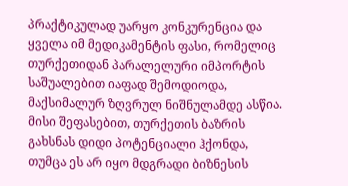პრაქტიკულად უარყო კონკურენცია და ყველა იმ მედიკამენტის ფასი, რომელიც თურქეთიდან პარალელური იმპორტის საშუალებით იაფად შემოდიოდა, მაქსიმალურ ზღვრულ ნიშნულამდე ასწია. მისი შეფასებით, თურქეთის ბაზრის გახსნას დიდი პოტენციალი ჰქონდა, თუმცა ეს არ იყო მდგრადი ბიზნესის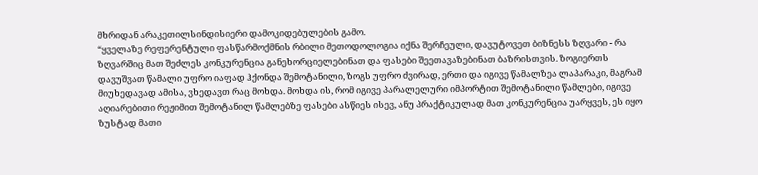მხრიდან არაკეთილსინდისიერი დამოკიდებულების გამო.
“ყველაზე რეფერენტული ფასწარმოქმნის რბილი მეთოდოლოგია იქნა შერჩეული, დავუტოვეთ ბიზნესს ზღვარი - რა ზღვარშიც მათ შეძლეს კონკურენცია განეხორციელებინათ და ფასები შეეთავაზებინათ ბაზრისთვის. ზოგიერთს დავუშვათ წამალი უფრო იაფად ჰქონდა შემოტანილი, ზოგს უფრო ძვირად, ერთი და იგივე წამალზეა ლაპარაკი, მაგრამ მიუხედავად ამისა, ვხედავთ რაც მოხდა. მოხდა ის, რომ იგივე პარალელური იმპორტით შემოტანილი წამლები, იგივე აღიარებითი რეჟიმით შემოტანილ წამლებზე ფასები ასწიეს ისევ, ანუ პრაქტიკულად მათ კონკურენცია უარყვეს, ეს იყო ზუსტად მათი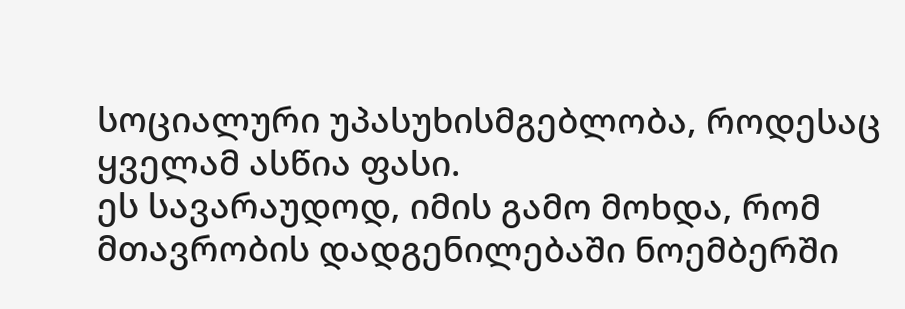სოციალური უპასუხისმგებლობა, როდესაც ყველამ ასწია ფასი.
ეს სავარაუდოდ, იმის გამო მოხდა, რომ მთავრობის დადგენილებაში ნოემბერში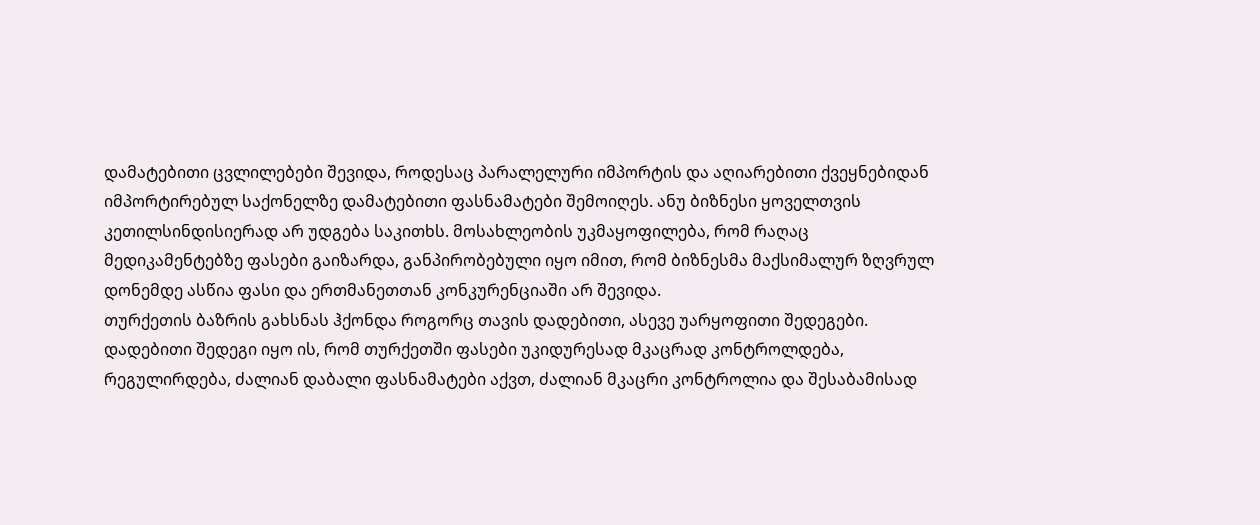დამატებითი ცვლილებები შევიდა, როდესაც პარალელური იმპორტის და აღიარებითი ქვეყნებიდან იმპორტირებულ საქონელზე დამატებითი ფასნამატები შემოიღეს. ანუ ბიზნესი ყოველთვის კეთილსინდისიერად არ უდგება საკითხს. მოსახლეობის უკმაყოფილება, რომ რაღაც მედიკამენტებზე ფასები გაიზარდა, განპირობებული იყო იმით, რომ ბიზნესმა მაქსიმალურ ზღვრულ დონემდე ასწია ფასი და ერთმანეთთან კონკურენციაში არ შევიდა.
თურქეთის ბაზრის გახსნას ჰქონდა როგორც თავის დადებითი, ასევე უარყოფითი შედეგები. დადებითი შედეგი იყო ის, რომ თურქეთში ფასები უკიდურესად მკაცრად კონტროლდება, რეგულირდება, ძალიან დაბალი ფასნამატები აქვთ, ძალიან მკაცრი კონტროლია და შესაბამისად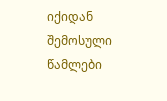იქიდან შემოსული წამლები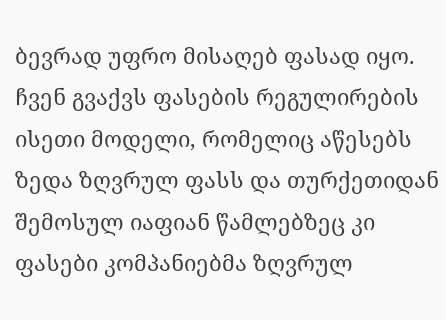ბევრად უფრო მისაღებ ფასად იყო.
ჩვენ გვაქვს ფასების რეგულირების ისეთი მოდელი, რომელიც აწესებს ზედა ზღვრულ ფასს და თურქეთიდან შემოსულ იაფიან წამლებზეც კი ფასები კომპანიებმა ზღვრულ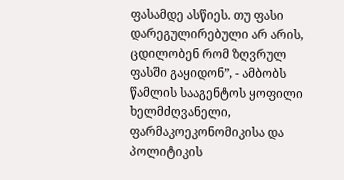ფასამდე ასწიეს. თუ ფასი დარეგულირებული არ არის, ცდილობენ რომ ზღვრულ ფასში გაყიდონ”, - ამბობს წამლის სააგენტოს ყოფილი ხელმძღვანელი, ფარმაკოეკონომიკისა და პოლიტიკის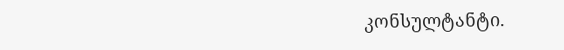კონსულტანტი.